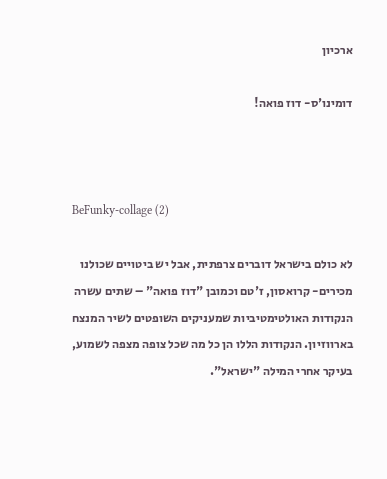ארכיון

דומינו'ס- דוז פואה!



BeFunky-collage (2)

לא כולם בישראל דוברים צרפתית, אבל יש ביטויים שכולנו מכירים- קרואסון, ז'טם וכמובן "דוז פואה" – שתים עשרה הנקודות האולטימטיביות שמעניקים השופטים לשיר המנצח בארווזיון. הנקודות הללו הן כל מה שכל צופה מצפה לשמוע, בעיקר אחרי המילה "ישראל".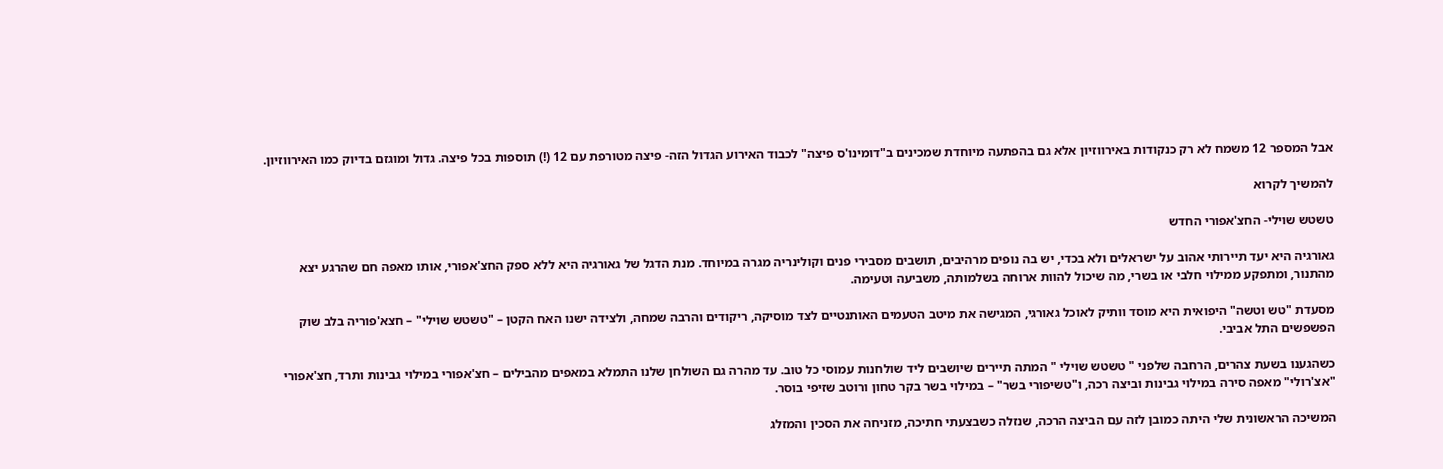אבל המספר 12 משמח לא רק כנקודות באירווזיון אלא גם בהפתעה מיוחדת שמכינים ב"דומינו'ס פיצה" לכבוד האירוע הגדול הזה- פיצה מטורפת עם 12 (!) תוספות בכל פיצה. גדול ומוגזם בדיוק כמו האירווזיון.

להמשיך לקרוא

טשטש שוילי- החצ'אפורי החדש

גאורגיה היא יעד תיירותי אהוב על ישראלים ולא בכדי, יש בה נופים מרהיבים, תושבים מסבירי פנים וקולינריה מגרה במיוחד. מנת הדגל של גאורגיה היא ללא ספק החצ'אפורי, אותו מאפה חם שהרגע יצא מהתנור, ומתפקע ממילוי חלבי או בשרי, מה שיכול להוות ארוחה בשלמותה, משביעה וטעימה.

מסעדת "טש וטשה" היפואית היא מוסד וותיק לאוכל גאורגי, המגישה את מיטב הטעמים האותנטיים לצד מוסיקה, ריקודים והרבה שמחה, ולצידה ישנו האח הקטן – "טשטש שוילי" – חצא'פוריה בלב שוק הפשפשים התל אביבי.

כשהגענו בשעת צהרים, הרחבה שלפני " טשטש שוילי " המתה תיירים שיושבים ליד שולחנות עמוסי כל טוב. עד מהרה גם השולחן שלנו התמלא במאפים מהבילים – חצ'אפורי במילוי גבינות ותרד, חצ'אפורי "אצ'רולי" מאפה סירה במילוי גבינות וביצה רכה, ו"טשיפורי בשר" – במילוי בשר בקר טחון ורוטב שזיפי בוסר.

המשיכה הראשונית שלי היתה כמובן לזה עם הביצה הרכה, שנזלה כשבצעתי חתיכה, מזניחה את הסכין והמזלג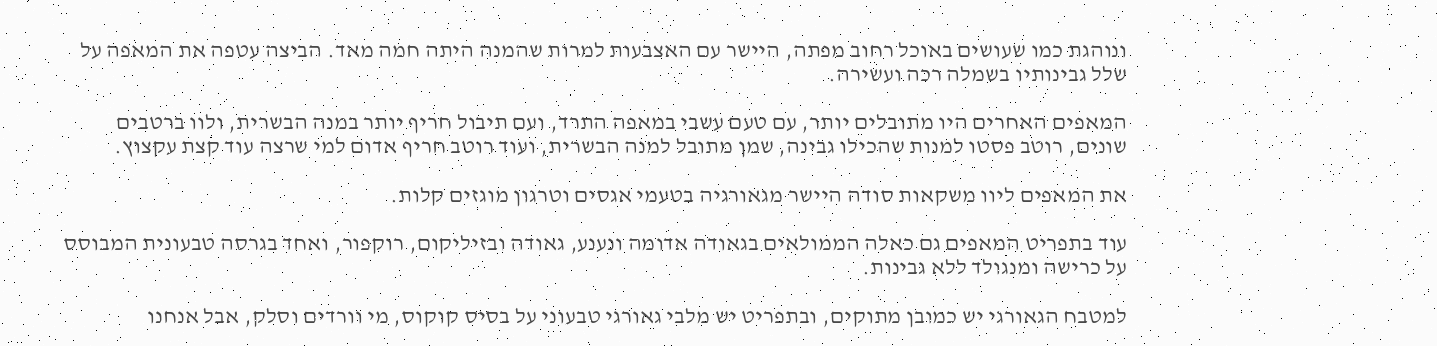ונוהגת כמו שעושים באוכל רחוב מפתה, היישר עם האצבעות למרות שהמנה היתה חמה מאד. הביצה עטפה את המאפה על שלל גבינותיו בשמלה רכה ועשירה.

המאפים האחרים היו מתובלים יותר, עם טעם עשבי במאפה התרד, ועם תיבול חריף יותר במנה הבשרית, ולוו ברטבים שונים, רוטב פסטו למנות שהכילו גבינה, שמן מתובל למנה הבשרית, ועוד רוטב חריף אדום למי שרצה עוד קצת עקצוץ.

את המאפים ליוו משקאות סודה היישר מגאורגיה בטעמי אגסים וטרגון מוגזים קלות.

עוד בתפריט המאפים גם כאלה הממולאים בגאודה אדומה ונענע, גאודה ובזיליקום, רוקפור, ואחד בגרסה טבעונית המבוסס על כרישה ומנגולד ללא גבינות.

למטבח הגאורגי יש כמובן מתוקים, ובתפריט יש מלבי גאורגי טבעוני על בסיס קוקוס, מי וורדים וסלק, אבל אנחנו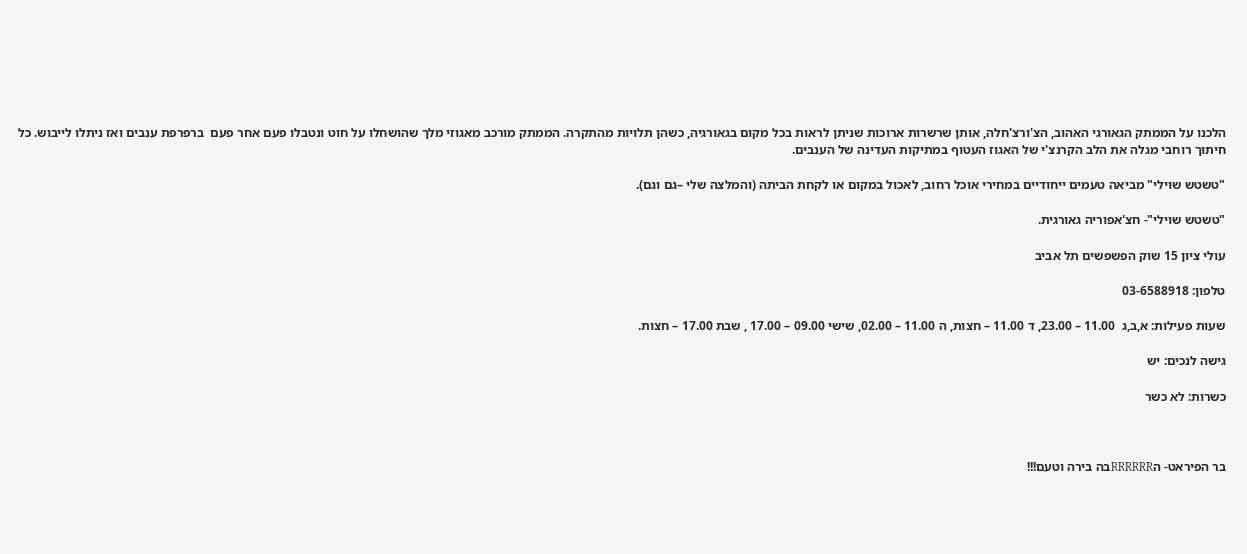הלכנו על הממתק הגאורגי האהוב, הצ'ורצ'חלה, אותן שרשרות ארוכות שניתן לראות בכל מקום בגאורגיה, כשהן תלויות מהתקרה. הממתק מורכב מאגוזי מלך שהושחלו על חוט ונטבלו פעם אחר פעם  ברפרפת ענבים ואז ניתלו לייבוש. כל חיתוך רוחבי מגלה את הלב הקרנצ'י של האגוז העטוף במתיקות העדינה של הענבים.

"טשטש שוילי" מביאה טעמים ייחודיים במחירי אוכל רחוב, לאכול במקום או לקחת הביתה (והמלצה שלי –גם וגם).

"טשטש שוילי"- חצ'אפוריה גאורגית.

עולי ציון 15 שוק הפשפשים תל אביב

טלפון: 03-6588918

שעות פעילות: א,ב,ג  11.00 – 23.00, ד 11.00 – חצות, ה 11.00 – 02.00, שישי 09.00 – 17.00 , שבת 17.00 – חצות.

גישה לנכים: יש

כשרות: לא כשר



בר הפיראט- הRRRRRRבה בירה וטעם!!!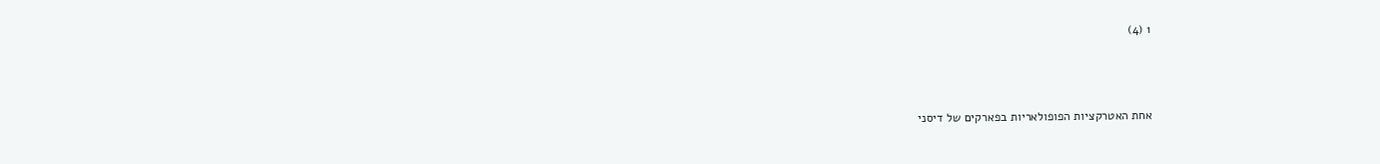1 (4)



אחת האטרקציות הפופולאריות בפארקים של דיסני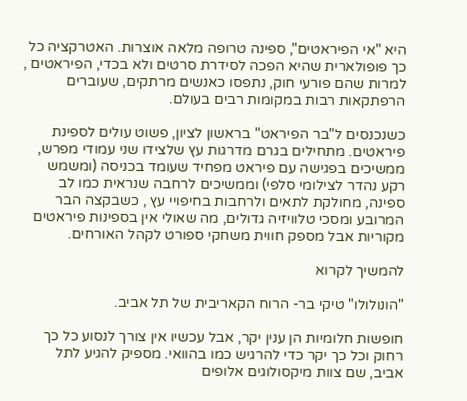היא "אי הפיראטים", ספינה טרופה מלאה אוצרות. האטרקציה כל כך פופולארית שהיא הפכה לסידרת סרטים ולא בכדי, הפיראטים , למרות שהם פורעי חוק, נתפסו כאנשים מרתקים, שעוברים הרפתקאות רבות במקומות רבים בעולם.

כשנכנסים ל"בר הפיראט" בראשון לציון, פשוט עולים לספינת פיראטים. מתחילים בגרם מדרגות עץ שלצידו שני עמודי מפרש, ממשיכים בפגישה עם פיראט מפחיד שעומד בכניסה (ומשמש רקע נהדר לצילומי סלפי) וממשיכים לרחבה שנראית כמו לב ספינה, מחולקת לתאים ולרחבות בחיפויי עץ , כשבקצה הבר המרובע ומסכי טלוויזיה גדולים, מה שאולי אין בספינות פיראטים מקוריות אבל מספק חווית משחקי ספורט לקהל האורחים.

להמשיך לקרוא

"הונולולו" טיקי בר- הרוח הקאריבית של תל אביב.

חופשות חלומיות הן ענין יקר, אבל עכשיו אין צורך לנסוע כל כך רחוק וכל כך יקר כדי להרגיש כמו בהוואי. מספיק להגיע לתל אביב, שם צוות מיקסולוגים אלופים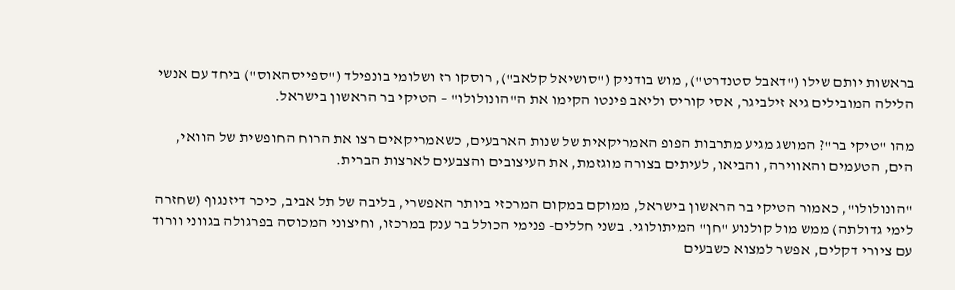בראשות יותם שילו ("דאבל סטנדרט"), מוש בודניק ("סושיאל קלאב"), רוסקו רז ושלומי בונפילד ("ספייסהאוס") ביחד עם אנשי הלילה המובילים גיא זילביגר, אסי קוריס וליאב פינטו הקימו את ה"הונולולו" – הטיקי בר הראשון בישראל.

מהו "טיקי בר"? המושג מגיע מתרבות הפופ האמריקאית של שנות הארבעים, כשאמריקאים רצו את הרוח החופשית של הוואי, הים, הטעמים והאווירה, והביאו, לעיתים בצורה מוגזמת, את העיצובים והצבעים לארצות הברית.

"הונולולו", כאמור הטיקי בר הראשון בישראל, ממוקם במקום המרכזי ביותר האפשרי, בליבה של תל אביב, כיכר דיזנגוף (שחזרה לימי גדולתה) ממש מול קולנוע "חן" המיתולוגי. בשני חללים- פנימי הכולל בר ענק במרכזו, וחיצוני המכוסה בפרגולה בגווני וורוד עם ציורי דקלים, אפשר למצוא כשבעים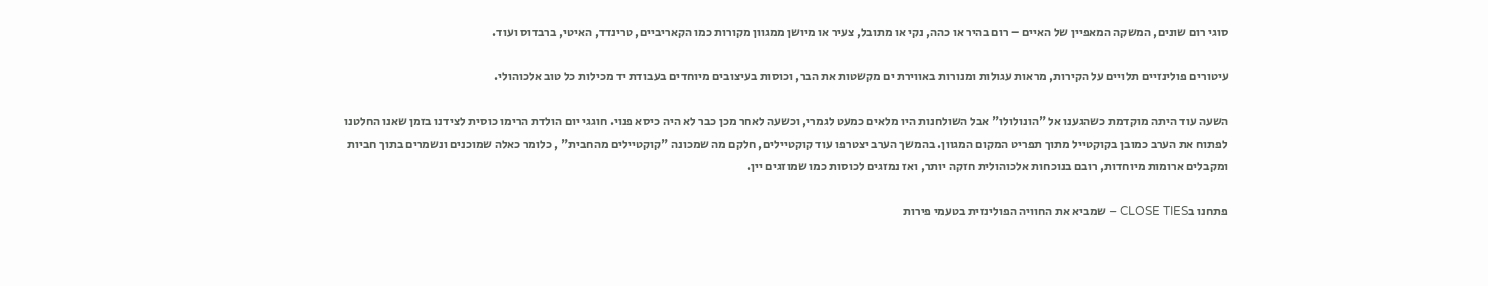סוגי רום שונים, המשקה המאפיין של האיים – רום בהיר או כהה, נקי או מתובל, צעיר או מיושן ממגוון מקורות כמו הקאריביים, טרינדד, האיטי, ברבדוס ועוד.

עיטורים פולינזיים תלויים על הקירות, מראות עגולות ומנורות באווירת ים מקשטות את הבר, וכוסות בעיצובים מיוחדים בעבודת יד מכילות כל טוב אלכוהולי.

השעה עוד היתה מוקדמת כשהגענו אל "הונולולו" אבל השולחנות היו מלאים כמעט לגמרי, וכשעה לאחר מכן כבר לא היה כיסא פנוי. חוגגי יום הולדת הרימו כוסית לצידנו בזמן שאנו החלטנו לפתוח את הערב כמובן בקוקטייל מתוך תפריט המקום המגוון. בהמשך הערב יצטרפו עוד קוקטיילים, חלקם מה שמכונה "קוקטיילים מהחבית" , כלומר כאלה שמוכנים ונשמרים בתוך חביות ומקבלים ארומות מיוחדות, רובם בנוכחות אלכוהולית חזקה יותר, ואז נמזגים לכוסות כמו שמוזגים יין.

פתחנו בCLOSE TIES – שמביא את החוויה הפולינזית בטעמי פירות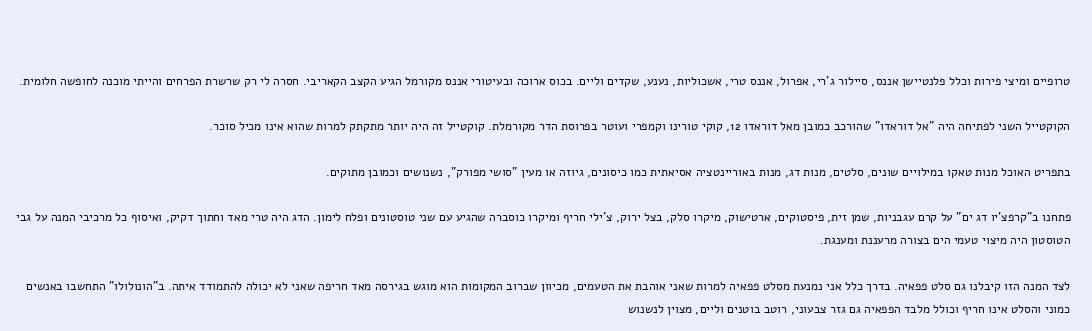טרופיים ומיצי פירות וכלל פלנטיישן אננס, סיילור ג'רי, אפרול, אננס טרי, אשכוליות, נענע, שקדים וליים. בכוס ארוכה ובעיטורי אננס מקורמל הגיע הקצב הקאריבי. חסרה לי רק שרשרת הפרחים והייתי מוכנה לחופשה חלומית.

הקוקטייל השני לפתיחה היה "אל דוראדו" שהורכב כמובן מאל דוראדו 12, קוקי טורינו וקמפרי ועוטר בפרוסת הדר מקורמלת. קוקטייל זה היה יותר מתקתק למרות שהוא אינו מכיל סוכר.

בתפריט האוכל מנות טאקו במילויים שונים, סלטים, מנות דג, מנות באוריינטציה אסיאתית כמו כיסונים, גיוזה או מעין "סושי מפורק", נשנושים וכמובן מתוקים.

פתחנו ב"קרפצ'יו דג ים" על קרם עגבניות, שמן זית, פיסטוקים, ארטישוק, מיקרו סלק, בצל ירוק, צ'ילי חריף ומיקרו כוסברה שהגיע עם שני טוסטונים ופלח לימון. הדג היה טרי מאד וחתוך דקיק, ואיסוף כל מרכיבי המנה על גבי הטוסטון היה מיצוי טעמי הים בצורה מרעננת ומענגת.

לצד המנה הזו קיבלנו גם סלט פפאיה. בדרך כלל אני נמנעת מסלט פפאיה למרות שאני אוהבת את הטעמים, מכיוון שברוב המקומות הוא מוגש בגירסה מאד חריפה שאני לא יכולה להתמודד איתה. ב"הונולולו" התחשבו באנשים כמוני והסלט אינו חריף וכולל מלבד הפפאיה גם גזר צבעוני, רוטב בוטנים וליים, מצוין לנשנוש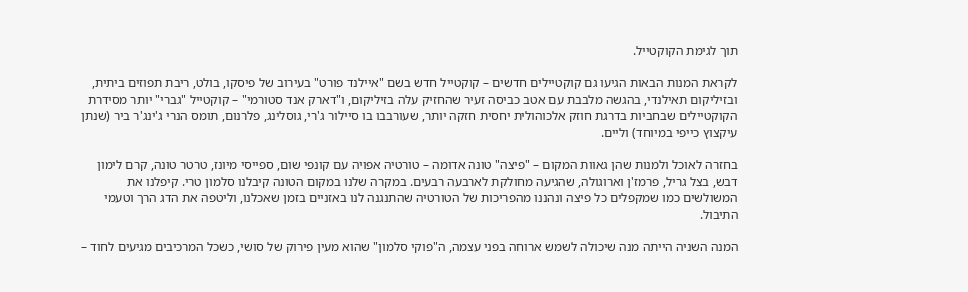תוך לגימת הקוקטייל.

לקראת המנות הבאות הגיעו גם קוקטיילים חדשים – קוקטייל חדש בשם "איילנד פורט" בעירוב של פיסקו, בולט, ריבת תפוזים ביתית, ובזיליקום תאילנדי, בהגשה מלבבת עם אטב כביסה זעיר שהחזיק עלה בזיליקום, ו"דארק אנד סטורמי" – קוקטייל "גברי" יותר מסידרת הקוקטיילים שבחביות בדרגת חוזק אלכוהולית יחסית חזקה יותר, שעורבבו בו סיילור ג'רי, גוסלינג, פלרנום, תומס הנרי ג'ינג'ר ביר (שנתן עיקצוץ כייפי במיוחד) וליים.

בחזרה לאוכל ולמנות שהן גאוות המקום – "פיצה" טונה אדומה – טורטיה אפויה עם קונפי שום, ספייסי מיונז, טרטר טונה, קרם לימון דבש, בצל גריל, פרמז'ן וארוגולה, שהגיעה מחולקת לארבעה רבעים. במקרה שלנו במקום הטונה קיבלנו סלמון טרי. קיפלנו את המשולשים כמו שמקפלים כל פיצה ונהננו מהפריכות של הטורטיה שהתנגנה לנו באזניים בזמן שאכלנו, וליטפה את הדג הרך וטעמי התיבול.

המנה השניה הייתה מנה שיכולה לשמש ארוחה בפני עצמה, ה"פוקי סלמון" שהוא מעין פירוק של סושי, כשכל המרכיבים מגיעים לחוד –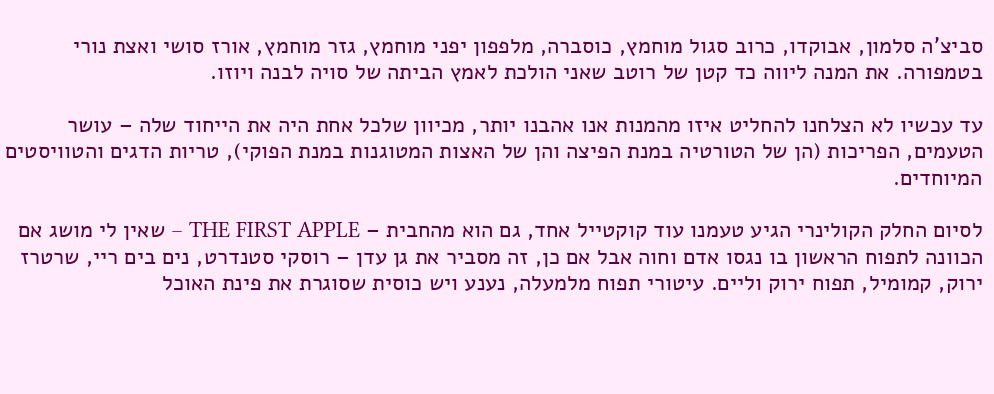סביצ'ה סלמון, אבוקדו, כרוב סגול מוחמץ, כוסברה, מלפפון יפני מוחמץ, גזר מוחמץ, אורז סושי ואצת נורי בטמפורה. את המנה ליווה כד קטן של רוטב שאני הולכת לאמץ הביתה של סויה לבנה ויוזו.

עד עכשיו לא הצלחנו להחליט איזו מהמנות אנו אהבנו יותר, מכיוון שלכל אחת היה את הייחוד שלה – עושר הטעמים, הפריכות (הן של הטורטיה במנת הפיצה והן של האצות המטוגנות במנת הפוקי), טריות הדגים והטוויסטים המיוחדים.

לסיום החלק הקולינרי הגיע טעמנו עוד קוקטייל אחד, גם הוא מהחבית – THE FIRST APPLE – שאין לי מושג אם הכוונה לתפוח הראשון בו נגסו אדם וחוה אבל אם כן, זה מסביר את גן עדן – רוסקי סטנדרט, נים בים ריי, שרטרז ירוק, קמומיל, תפוח ירוק וליים. עיטורי תפוח מלמעלה, נענע ויש כוסית שסוגרת את פינת האוכל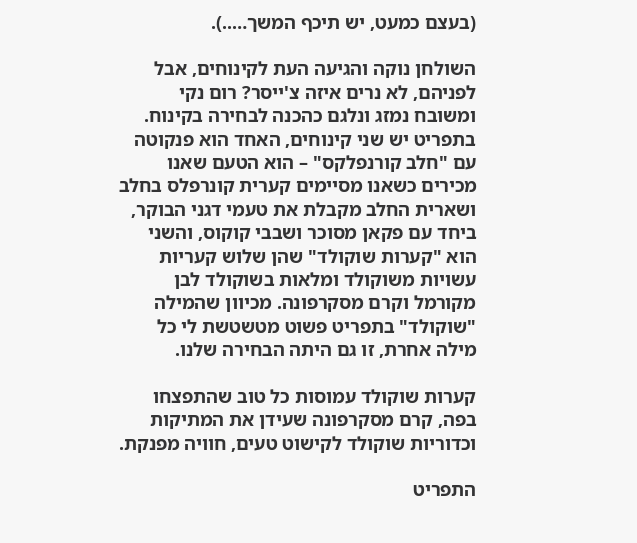(בעצם כמעט, יש תיכף המשך…..).

השולחן נוקה והגיעה העת לקינוחים, אבל לפניהם, לא נרים איזה צ'ייסר? רום נקי ומשובח נמזג ונלגם כהכנה לבחירה בקינוח. בתפריט יש שני קינוחים, האחד הוא פנקוטה עם "חלב קורנפלקס" – הוא הטעם שאנו מכירים כשאנו מסיימים קערית קונרפלס בחלב ושארית החלב מקבלת את טעמי דגני הבוקר, ביחד עם פקאן מסוכר ושבבי קוקוס, והשני הוא "קערות שוקולד" שהן שלוש קעריות עשויות משוקולד ומלאות בשוקולד לבן מקורמל וקרם מסקרפונה. מכיוון שהמילה "שוקולד" בתפריט פשוט מטשטשת לי כל מילה אחרת, זו גם היתה הבחירה שלנו.

קערות שוקולד עמוסות כל טוב שהתפצחו בפה, קרם מסקרפונה שעידן את המתיקות וכדוריות שוקולד לקישוט טעים, חוויה מפנקת.

התפריט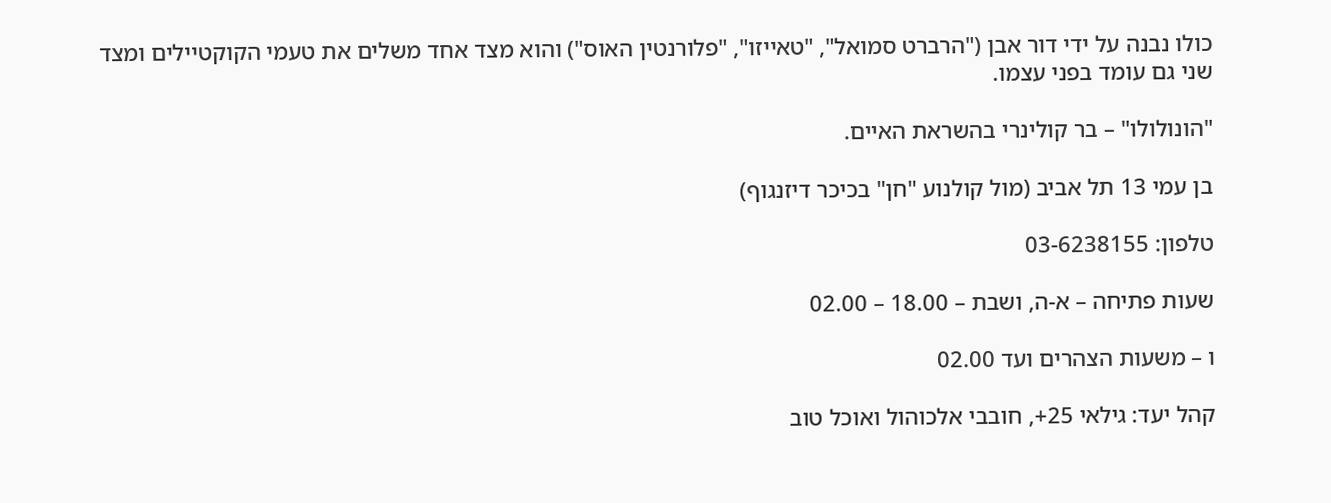כולו נבנה על ידי דור אבן ("הרברט סמואל", "טאייזו", "פלורנטין האוס") והוא מצד אחד משלים את טעמי הקוקטיילים ומצד שני גם עומד בפני עצמו.

"הונולולו" – בר קולינרי בהשראת האיים.

בן עמי 13 תל אביב (מול קולנוע "חן" בכיכר דיזנגוף)

טלפון: 03-6238155

שעות פתיחה – א-ה, ושבת – 18.00 – 02.00

ו – משעות הצהרים ועד 02.00

קהל יעד: גילאי 25+, חובבי אלכוהול ואוכל טוב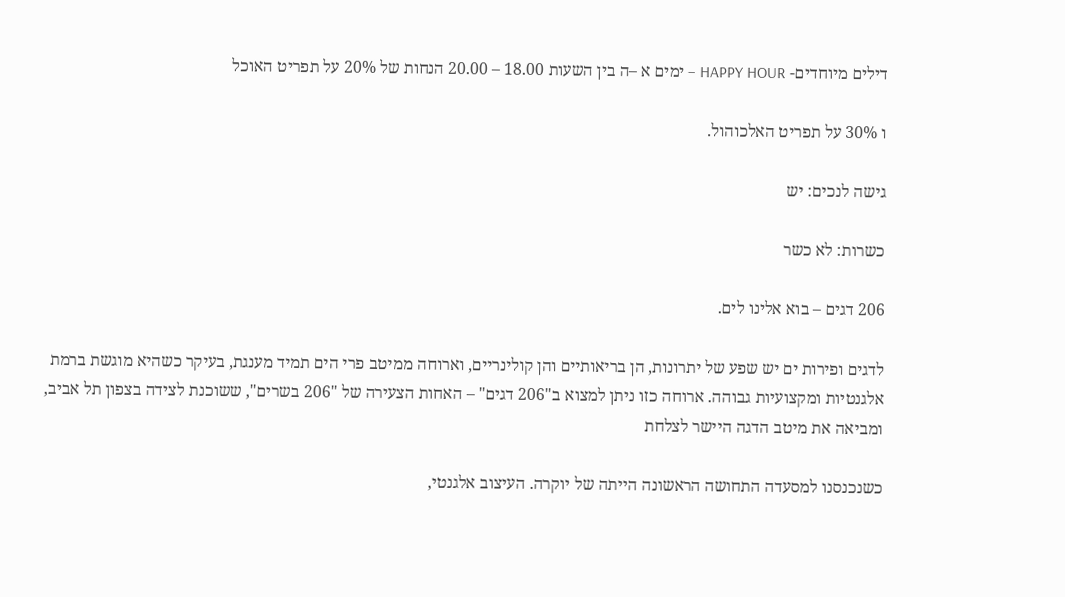דילים מיוחדים- HAPPY HOUR – ימים א –ה בין השעות 18.00 – 20.00 הנחות של 20% על תפריט האוכל

ו 30% על תפריט האלכוהול.

גישה לנכים: יש

כשרות: לא כשר

206 דגים – בוא אלינו לים.

לדגים ופירות ים יש שפע של יתרונות, הן בריאותיים והן קולינריים, וארוחה ממיטב פרי הים תמיד מענגת, בעיקר כשהיא מוגשת ברמת אלגנטיות ומקצועיות גבוהה. ארוחה כזו ניתן למצוא ב"206 דגים" – האחות הצעירה של "206 בשרים", ששוכנת לצידה בצפון תל אביב, ומביאה את מיטב הדגה היישר לצלחת

כשנכנסנו למסעדה התחושה הראשונה הייתה של יוקרה. העיצוב אלגנטי,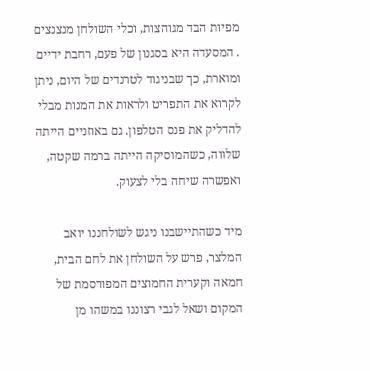מפיות הבד מגוהצות, וכלי השולחן מנצנצים . המסעדה היא בסגנון של פעם, רחבת ידיים ומוארת, כך שבניגוד לטרנדים של היום, ניתן לקרוא את התפריט ולראות את המנות מבלי להדליק את פנס הטלפון. גם באוזניים הייתה שלווה, כשהמוסיקה הייתה ברמה שקטה, ואפשרה שיחה בלי לצעוק.

מיד כשהתיישבנו ניגש לשולחננו יואב המלצר, פרש על השולחן את לחם הבית, חמאה וקערית החמוצים המפורסמת של המקום ושאל לגבי רצוננו במשהו מן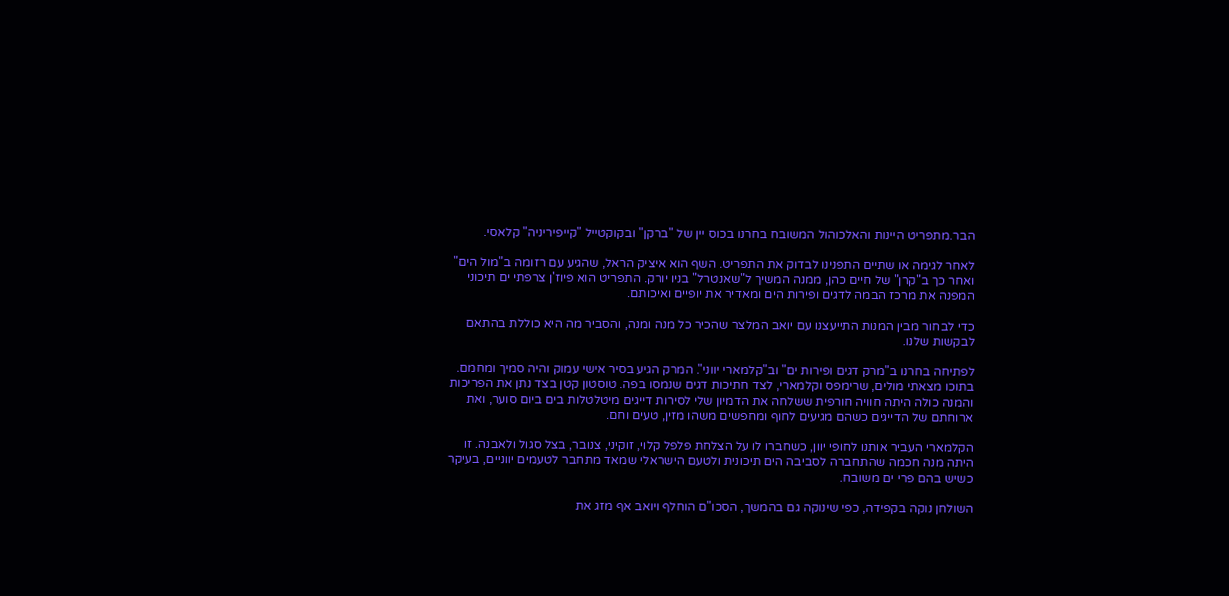הבר.מתפריט היינות והאלכוהול המשובח בחרנו בכוס יין של "ברקן" ובקוקטייל "קייפיריניה" קלאסי.

לאחר לגימה או שתיים התפנינו לבדוק את התפריט. השף הוא איציק הראל, שהגיע עם רזומה ב"מול הים" ואחר כך ב"קרן" של חיים כהן, ממנה המשיך ל"שאנטרל" בניו יורק. התפריט הוא פיוז'ן צרפתי ים תיכוני המפנה את מרכז הבמה לדגים ופירות הים ומאדיר את יופיים ואיכותם.

כדי לבחור מבין המנות התייעצנו עם יואב המלצר שהכיר כל מנה ומנה, והסביר מה היא כוללת בהתאם לבקשות שלנו.

לפתיחה בחרנו ב"מרק דגים ופירות ים" וב"קלמארי יווני". המרק הגיע בסיר אישי עמוק והיה סמיך ומחמם. בתוכו מצאתי מולים, שרימפס וקלמארי, לצד חתיכות דגים שנמסו בפה. טוסטון קטן בצד נתן את הפריכות והמנה כולה היתה חוויה חורפית ששלחה את הדמיון שלי לסירות דייגים מיטלטלות בים ביום סוער, ואת ארוחתם של הדייגים כשהם מגיעים לחוף ומחפשים משהו מזין, טעים וחם.

הקלמארי העביר אותנו לחופי יוון, כשחברו לו על הצלחת פלפל קלוי, זוקיני, צנובר, בצל סגול ולאבנה. זו היתה מנה חכמה שהתחברה לסביבה הים תיכונית ולטעם הישראלי שמאד מתחבר לטעמים יווניים, בעיקר כשיש בהם פרי ים משובח.

השולחן נוקה בקפידה, כפי שינוקה גם בהמשך, הסכו"ם הוחלף ויואב אף מזג את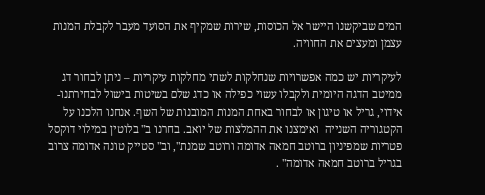המים שביקשנו היישר אל הכוסות, שירות שמקיף את הסועד מעבר לקבלת המנות עצמן ומעצים את החוויה.

לעיקריות יש כמה אפשרויות שנחלקות לשתי מחלקות עיקריות – ניתן לבחור דג ממיטב הדגה היומית ולקבלו עשוי כפילה או כדג שלם בשיטות בישול לבחירתנו- אידוי, גריל או טיגון או לבחור באחת המנות המובנות של השף. אנחנו הלכנו על הקטגוריה השנייה  ואימצנו את ההמלצות של יואב. בחרנו ב" בלוטין במילוי דוקסל פטריות שמפיניון ברוטב חמאה אדומה ורוטב שמנת", וב" סטייק טונה אדומה צרוב בגריל ברוטב חמאה אדומה" .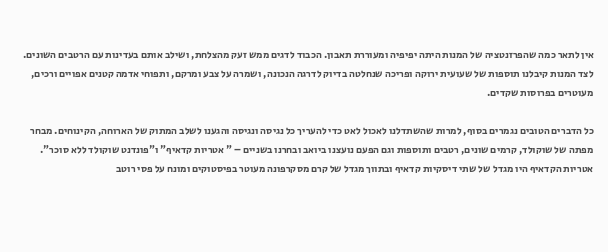אין לתאר כמה שהפרזנטציה של המנות היתה יפיפיה ומעוררת תאבון. הכבוד לדגים ממש זעק מהצלחת, ושילב אותם בעדינות עם הרטבים השונים. לצד המנות קיבלנו תוספות של שעועית ירוקה ופריכה שנחלטה בדיוק לדרגה הנכונה, ושמרה על צבע ומרקם, ותפוחי אדמה קטנים אפויים ורכים, מעוטרים בפרוסות שקדים.

כל הדברים הטובים נגמרים בסוף, למרות שהשתדלנו לאכול לאט כדי להעריך כל נגיסה ונגיסה והגענו לשלב המתוק של הארוחה, הקינוחים. מבחר מפתה של שוקולד, קרמים שונים, רטבים ותוספות וגם הפעם נועצנו ביואב ובחרנו בשניים – " אטריות קדאיף" ו"פונדנט שוקולד ללא סוכר". אטריות הקדאיף היו מגדל של שתי דיסקיות קדאיף ובתווך מגדל של קרם מסקרפונה מעוטר בפיסטוקים ומונח על פסי רוטב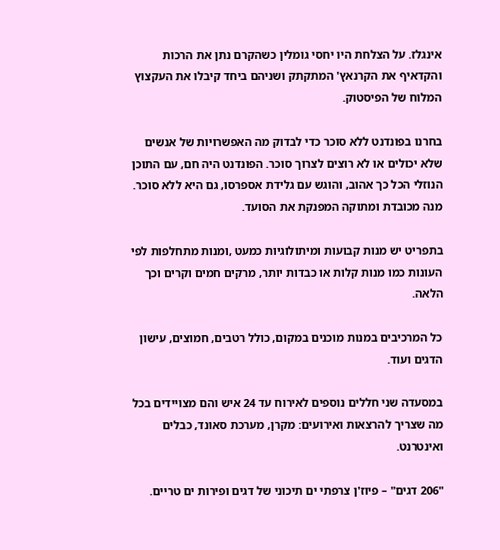אינגלז. על הצלחת היו יחסי גומלין כשהקרם נתן את הרכות והקדאיף את הקרנאץ' המתקתק ושניהם ביחד קיבלו את העקצוץ המלוח של הפיסטוק.

בחרנו בפונדנט ללא סוכר כדי לבדוק מה האפשרויות של אנשים שלא יכולים או לא רוצים לצרוך סוכר. הפונדנט היה חם, עם התוכן הנוזלי הכל כך אהוב, והוגש עם גלידת אספרסו, גם היא ללא סוכר. מנה מכובדת ומתוקה המפנקת את הסועד.

בתפריט יש מנות קבועות ומיתולוגיות כמעט ,ומנות מתחלפות לפי העונות כמו מנות קלות או כבדות יותר, מרקים חמים וקרים וכך הלאה.

כל המרכיבים במנות מוכנים במקום, כולל רטבים, חמוצים, עישון הדגים ועוד.

במסעדה שני חללים נוספים לאירוח עד 24 איש והם מצויידים בכל מה שצריך להרצאות ואירועים: מקרן, מערכת סאונד, כבלים ואינטרנט.

"206 דגים" – פיוז'ן צרפתי ים תיכוני של דגים ופירות ים טריים.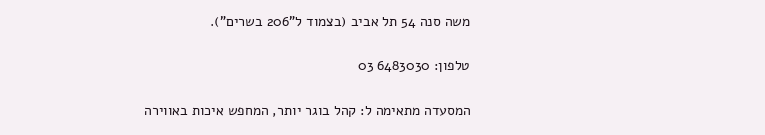משה סנה 54 תל אביב (בצמוד ל"206 בשרים").

טלפון: 6483030 03

המסעדה מתאימה ל: קהל בוגר יותר, המחפש איכות באווירה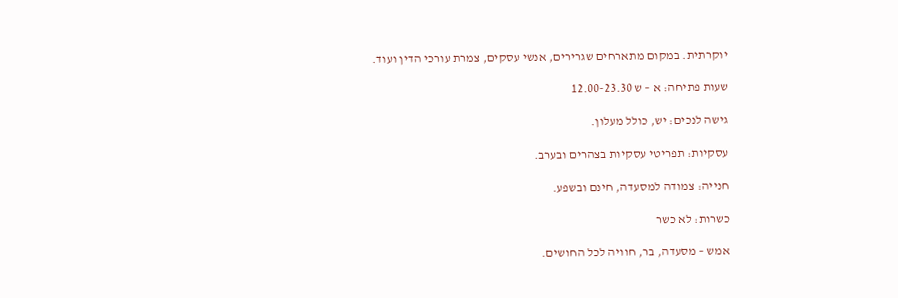יוקרתית. במקום מתארחים שגרירים, אנשי עסקים, צמרת עורכי הדין ועוד.

שעות פתיחה: א – ש 12.00-23.30

גישה לנכים: יש, כולל מעלון.

עסקיות: תפריטי עסקיות בצהרים ובערב.

חנייה: צמודה למסעדה, חינם ובשפע.

כשרות: לא כשר

אמש – מסעדה, בר, חוויה לכל החושים.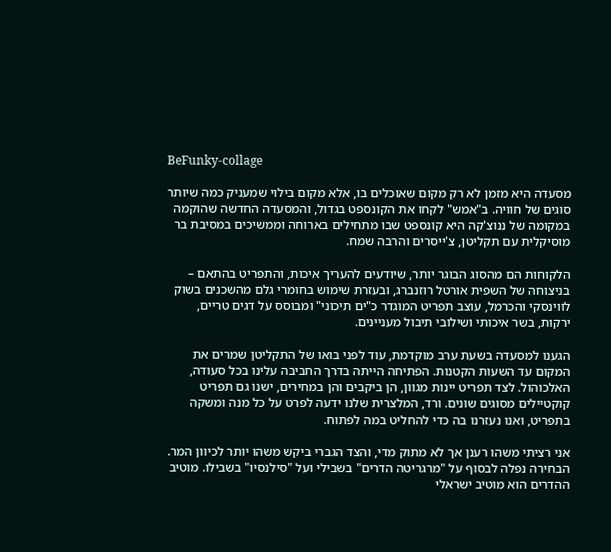BeFunky-collage

מסעדה היא מזמן לא רק מקום שאוכלים בו, אלא מקום בילוי שמעניק כמה שיותר סוגים של חוויה. ב"אמש" לקחו את הקונספט בגדול, והמסעדה החדשה שהוקמה במקומה של ננוצ'קה היא קונספט שבו מתחילים בארוחה וממשיכים במסיבת בר מוסיקלית עם תקליטן, צ'ייסרים והרבה שמח.

הלקוחות הם מהסוג הבוגר יותר, שיודעים להעריך איכות, והתפריט בהתאם – בניצוחה של השפית אורטל רוזנברג, ובעזרת שימוש בחומרי גלם מהשכנים בשוק לווינסקי והכרמל, עוצב תפריט המוגדר כ"ים תיכוני" ומבוסס על דגים טריים, ירקות, בשר איכותי ושילובי תיבול מעניינים.

הגענו למסעדה בשעת ערב מוקדמת, עוד לפני בואו של התקליטן שמרים את המקום עד השעות הקטנות. הפתיחה הייתה בדרך החביבה עלינו בכל סעודה, האלכוהול. לצד תפריט יינות מגוון, הן ביקבים והן במחירים, ישנו גם תפריט קוקטיילים מסוגים שונים. ורד, המלצרית שלנו ידעה לפרט על כל מנה ומשקה בתפריט, ואנו נעזרנו בה כדי להחליט במה לפתוח.

אני רציתי משהו רענן אך לא מתוק מדי, והצד הגברי ביקש משהו יותר לכיוון המר. הבחירה נפלה לבסוף על "מרגריטה הדרים" בשבילי ועל "סילנסיו" בשבילו. מוטיב ההדרים הוא מוטיב ישראלי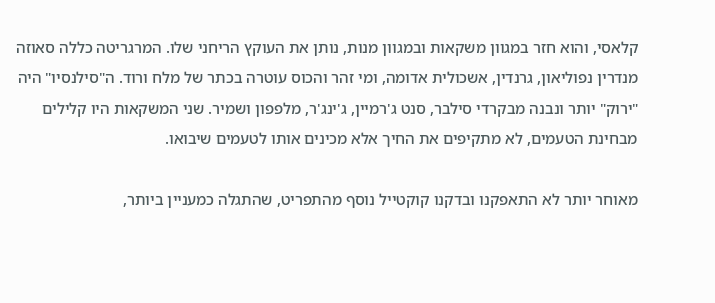קלאסי, והוא חזר במגוון משקאות ובמגוון מנות, נותן את העוקץ הריחני שלו. המרגריטה כללה סאוזה מנדרין נפוליאון, גרנדין, אשכולית אדומה, ומי זהר והכוס עוטרה בכתר של מלח ורוד. ה"סילנסיו" היה "ירוק" יותר ונבנה מבקרדי סילבר, סנט ג'רמיין, ג'ינג'ר, מלפפון ושמיר. שני המשקאות היו קלילים מבחינת הטעמים, לא מתקיפים את החיך אלא מכינים אותו לטעמים שיבואו.

מאוחר יותר לא התאפקנו ובדקנו קוקטייל נוסף מהתפריט, שהתגלה כמעניין ביותר,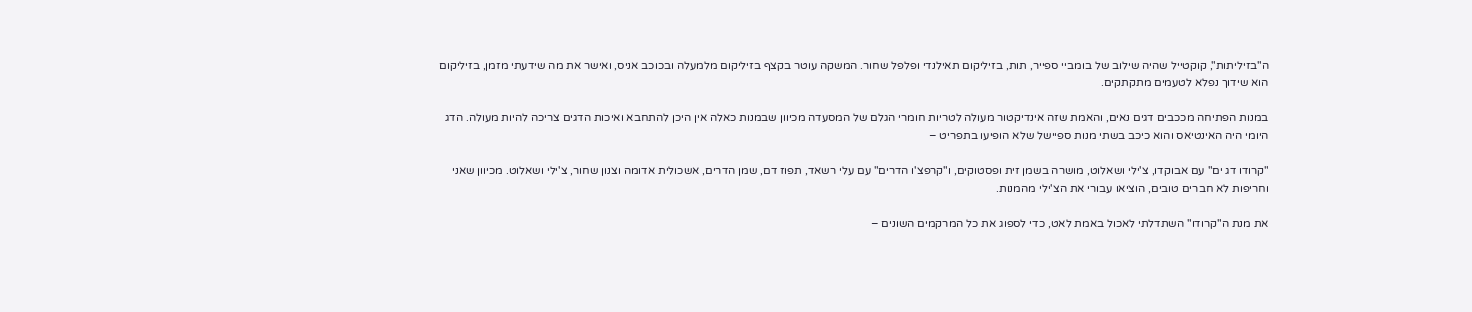ה"בזיליתות", קוקטייל שהיה שילוב של בומביי ספייר, תות, בזיליקום תאילנדי ופלפל שחור. המשקה עוטר בקצף בזיליקום מלמעלה ובכוכב אניס, ואישר את מה שידעתי מזמן, בזיליקום הוא שידוך נפלא לטעמים מתקתקים.

במנות הפתיחה מככבים דגים נאים, והאמת שזה אינדיקטור מעולה לטריות חומרי הגלם של המסעדה מכיוון שבמנות כאלה אין היכן להתחבא ואיכות הדגים צריכה להיות מעולה. הדג היומי היה האינטיאס והוא כיכב בשתי מנות ספיישל שלא הופיעו בתפריט –

"קרודו דג ים" עם אבוקדו, צ'ילי ושאלוט, מושרה בשמן זית ופסטוקים, ו"קרפצ'ו הדרים" עם עלי רשאד, תפוז דם, שמן הדרים, אשכולית אדומה וצנון שחור, צ'ילי ושאלוט. מכיוון שאני וחריפות לא חברים טובים, הוציאו עבורי את הצ'ילי מהמנות.

את מנת ה"קרודו" השתדלתי לאכול באמת לאט, כדי לספוג את כל המרקמים השונים –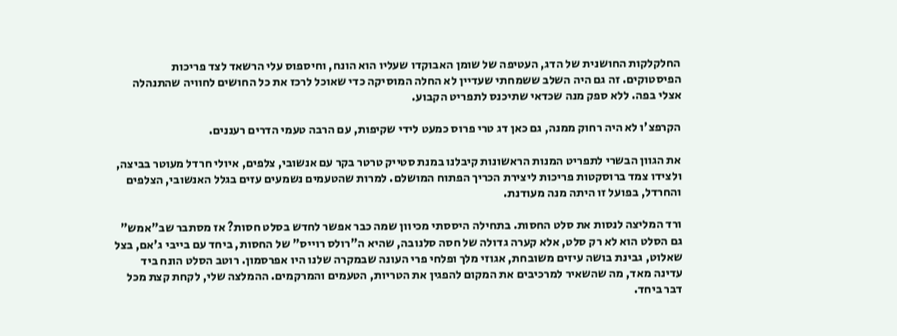החלקלקות החושנית של הדג, העטיפה של שומן האבוקדו שעליו הוא הונח, וחיספוס עלי הרשאד לצד פריכות הפיסטוקים. זה גם היה השלב ששמחתי שעדיין לא החלה המוסיקה כדי שאוכל לרכז את כל החושים לחוויה שהתנהלה אצלי בפה. ללא ספק מנה שכדאי שתיכנס לתפריט הקבוע.

הקרפצ'ו לא היה רחוק ממנה, גם כאן דג טרי פרוס כמעט לידי שקיפות, עם הרבה טעמי הדרים רעננים.

את הגוון הבשרי לתפריט המנות הראשונות קיבלנו במנת סטייק טרטר בקר עם אנשובי, צלפים, איולי חרדל מעוטר בביצה, ולצידו צמד ברוסקטות פריכות ליצירת הכריך הפתוח המושלם. למרות שהטעמים נשמעים עזים בגלל האנשובי, הצלפים והחרדל, בפועל זו היתה מנה מעודנת.

ורד המליצה לנסות את סלט החסות. בתחילה היססתי מכיוון שמה כבר אפשר לחדש בסלט חסות? אז מסתבר שב"אמש" גם הסלט הוא לא רק סלט, אלא קערה גדולה של חסה סלנובה, שהיא ה"רולס רוייס" של החסות, ביחד עם בייבי ג'אם, בצל שאלוט, גבינת בושה עיזים משובחת, אגוזי מלך ופלחי פרי העונה שבמקרה שלנו היו אפרסמון. רוטב הסלט הונח ביד עדינה מאד, מה שהשאיר למרכיבים את המקום להפגין את הטריות, הטעמים והמרקמים. ההמלצה שלי, לקחת קצת מכל דבר ביחד.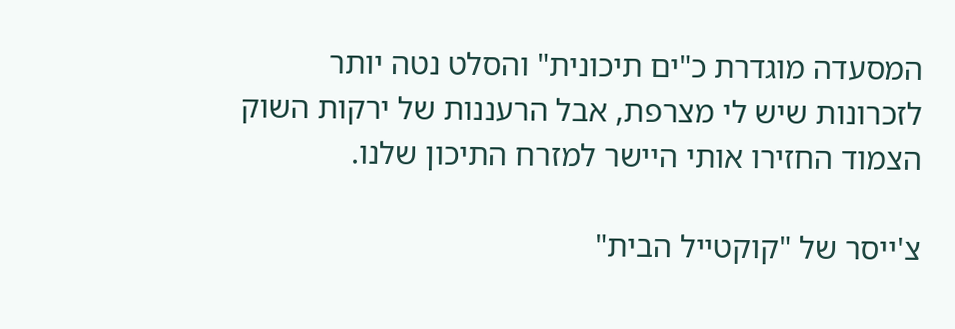המסעדה מוגדרת כ"ים תיכונית" והסלט נטה יותר לזכרונות שיש לי מצרפת, אבל הרעננות של ירקות השוק הצמוד החזירו אותי היישר למזרח התיכון שלנו.

צ'ייסר של "קוקטייל הבית"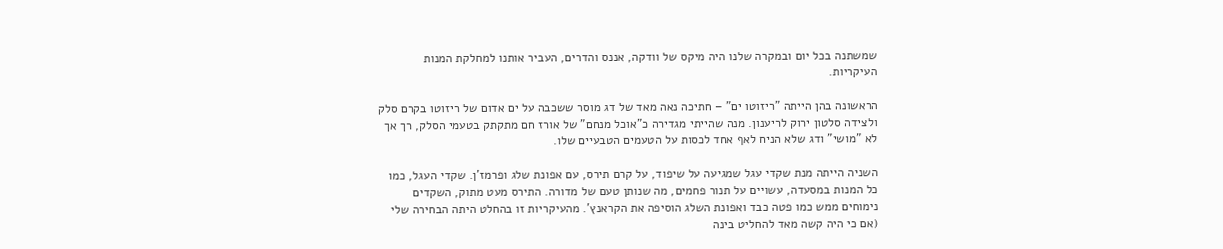שמשתנה בכל יום ובמקרה שלנו היה מיקס של וודקה, אננס והדרים, העביר אותנו למחלקת המנות העיקריות.

הראשונה בהן הייתה "ריזוטו ים" – חתיכה נאה מאד של דג מוסר ששכבה על ים אדום של ריזוטו בקרם סלק ולצידה סלטון ירוק לריענון. מנה שהייתי מגדירה כ"אוכל מנחם" של אורז חם מתקתק בטעמי הסלק, רך אך לא "מושי" ודג שלא הניח לאף אחד לכסות על הטעמים הטבעיים שלו.

השניה הייתה מנת שקדי עגל שמגיעה על שיפוד, על קרם תירס, עם אפונת שלג ופרמז'ן. שקדי העגל, כמו כל המנות במסעדה, עשויים על תנור פחמים, מה שנותן טעם של מדורה. התירס מעט מתוק, השקדים נימוחים ממש כמו פטה כבד ואפונת השלג הוסיפה את הקראנץ'. מהעיקריות זו בהחלט היתה הבחירה שלי (אם כי היה קשה מאד להחליט בינה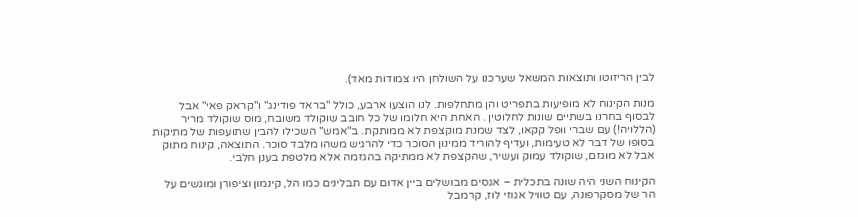לבין הריזוטו ותוצאות המשאל שערכנו על השולחן היו צמודות מאד).

מנות הקינוח לא מופיעות בתפריט והן מתחלפות. לנו הוצעו ארבע, כולל "בראד פודינג" ו"קראק פאי" אבל לבסוף בחרנו בשתיים שונות לחלוטין . האחת היא חלומו של כל חובב שוקולד משובח, מוס שוקולד מריר (הללויה!) עם שברי וופל קקאו, לצד שמנת מוקצפת לא ממותקת. ב"אמש" השכילו להבין שתועפות של מתיקות בסופו של דבר לא טעימות, ועדיף להוריד ממינון הסוכר כדי להרגיש משהו מלבד סוכר. התוצאה, קינוח מתוק אבל לא מוגזם, שוקולד עמוק ועשיר, שהקצפת לא ממתיקה בהגזמה אלא מלטפת בענן חלבי.

הקינוח השני היה שונה בתכלית – אגסים מבושלים ביין אדום עם תבלינים כמו הל, קינמון וציפורן ומוגשים על הר של מסקרפונה, עם טוויל אגוזי לוז, קרמבל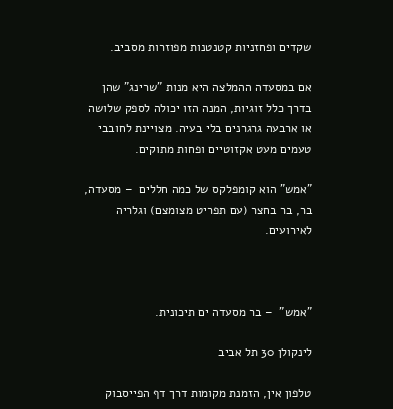שקדים ופחזניות קטנטנות מפוזרות מסביב.

אם במסעדה ההמלצה היא מנות "שרינג" שהן בדרך כלל זוגיות, המנה הזו יכולה לספק שלושה או ארבעה גרגרנים בלי בעיה. מצויינת לחובבי טעמים מעט אקזוטיים ופחות מתוקים.

"אמש" הוא קומפלקס של כמה חללים  – מסעדה, בר, בר בחצר (עם תפריט מצומצם) וגלריה לאירועים.



"אמש"  – בר מסעדה ים תיכונית.

לינקולן 30 תל אביב

טלפון אין, הזמנת מקומות דרך דף הפייסבוק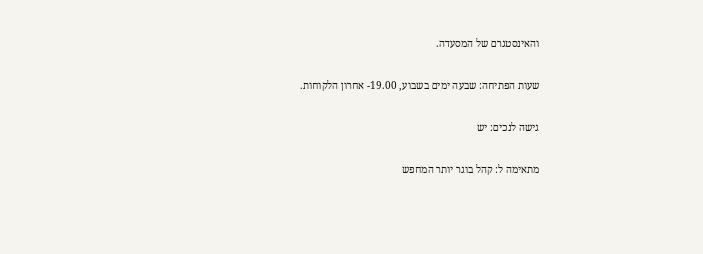והאינסטגרם של המסעדה.

שעות הפתיחה: שבעה ימים בשבוע, 19.00- אחרון הלקוחות.

גישה לנכים: יש

מתאימה ל: קהל בוגר יותר המחפש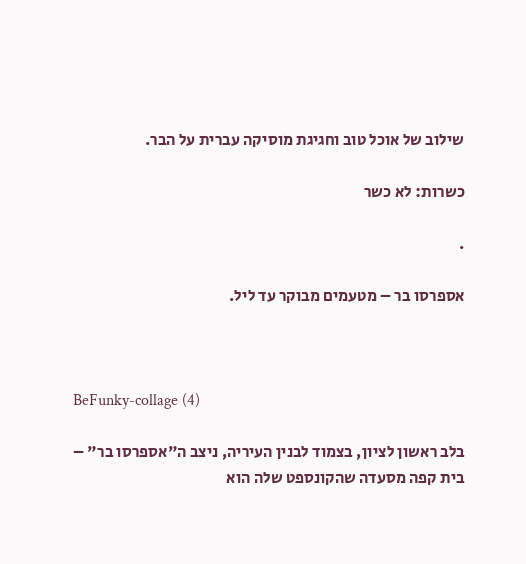שילוב של אוכל טוב וחגיגת מוסיקה עברית על הבר.

כשרות: לא כשר

.

אספרסו בר – מטעמים מבוקר עד ליל.



BeFunky-collage (4)

בלב ראשון לציון, בצמוד לבנין העיריה, ניצב ה"אספרסו בר" – בית קפה מסעדה שהקונספט שלה הוא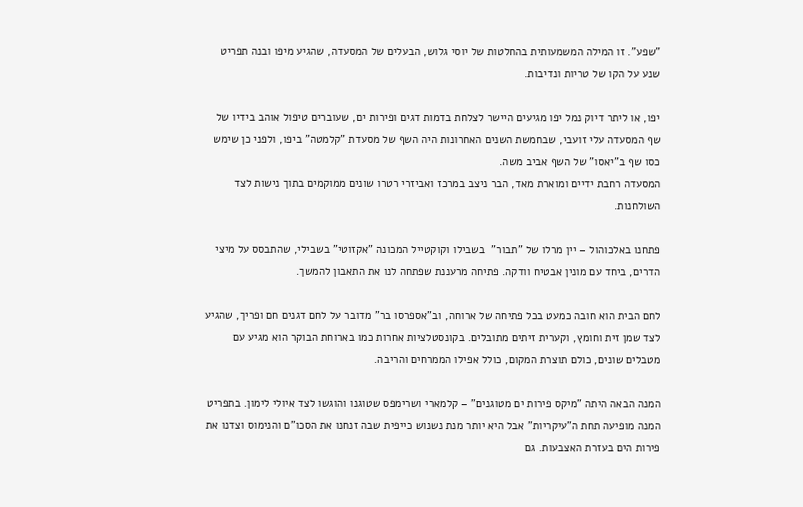"שפע". זו המילה המשמעותית בהחלטות של יוסי גלוש, הבעלים של המסעדה, שהגיע מיפו ובנה תפריט שנע על הקו של טריות ונדיבות.

יפו, או ליתר דיוק נמל יפו מגיעים היישר לצלחת בדמות דגים ופירות ים, שעוברים טיפול אוהב בידיו של שף המסעדה עלי זועבי, שבחמשת השנים האחרונות היה השף של מסעדת "קלמטה" ביפו, ולפני כן שימש כסו שף ב"יאסו" של השף אביב משה.
המסעדה רחבת ידיים ומוארת מאד, הבר ניצב במרכז ואביזרי רטרו שונים ממוקמים בתוך נישות לצד השולחנות.

פתחנו באלכוהול – יין מרלו של "תבור"  בשבילו וקוקטייל המכונה "אקזוטי" בשבילי, שהתבסס על מיצי הדרים, ביחד עם מונין אבטיח וודקה. פתיחה מרעננת שפתחה לנו את התאבון להמשך.

לחם הבית הוא חובה כמעט בכל פתיחה של ארוחה, וב"אספרסו בר" מדובר על לחם דגנים חם ופריך, שהגיע לצד שמן זית וחומץ, וקערית זיתים מתובלים. בקונסטלציות אחרות כמו בארוחת הבוקר הוא מגיע עם מטבלים שונים, כולם תוצרת המקום, כולל אפילו הממרחים והריבה.

המנה הבאה היתה "מיקס פירות ים מטוגנים" – קלמארי ושרימפס שטוגנו והוגשו לצד איולי לימון. בתפריט המנה מופיעה תחת ה"עיקריות" אבל היא יותר מנת נשנוש כייפית שבה זנחנו את הסכו"ם והנימוס וצדנו את פירות הים בעזרת האצבעות. גם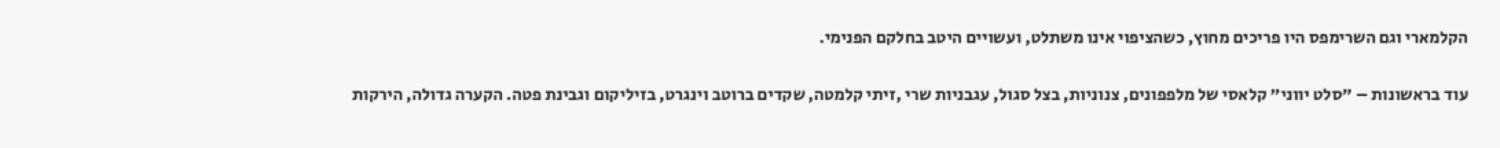הקלמארי וגם השרימפס היו פריכים מחוץ, כשהציפוי אינו משתלט, ועשויים היטב בחלקם הפנימי.

עוד בראשונות – "סלט יווני" קלאסי של מלפפונים, צנוניות, בצל סגול, עגבניות שרי ,זיתי קלמטה, שקדים ברוטב וינגרט, בזיליקום וגבינת פטה. הקערה גדולה, הירקות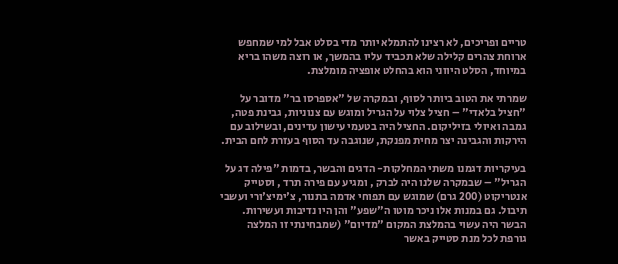טריים ופריכים, לא רצינו להתמלא יותר מדי בסלט אבל למי שמחפש ארוחת צהרים קלילה שלא תכביד עליו בהמשך, או רוצה משהו בריא במיוחד, הסלט היווני הוא בהחלט אופציה מומלצת.

שמרתי את הטוב ביותר לסוף, ובמקרה של "אספרסו בר" מדובר על "חציל בלאדי" – חציל צלוי על הגריל ומוגש עם צנוניות, גבינת פטה, גמבה ואיולי בזיליקום. החציל היה בטעמי עישון עדינים, ובשילוב עם הירקות והגבינה יצר מחית מפנקת, שנוגבה עד הסוף בעזרת לחם הבית.

בעיקריות דגמנו משתי המחלקות- הדגים והבשר, בדמות "פילה דג על הגריל" – שבמקרה שלנו היה לברק , ומגיע עם פירה תרד , וסטייק אנטריקוט (200 גרם) שמוגש עם תפוחי אדמה בתנור, צ'ימיצ'ורי ועשבי תיבול. גם במנות אלו ניכר מוטו ה"שפע" והן היו נדיבות ועשירות. הבשר היה עשוי בהמלצת המקום "מדיום" (שמבחינתי זו המלצה גורפת לכל מנת סטייק באשר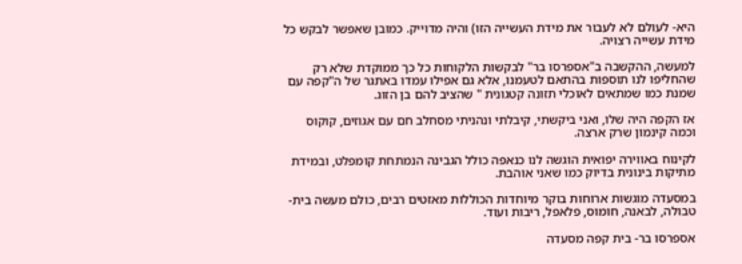היא- לעולם לא לעבור את מידת העשייה הזו) והיה מדוייק. כמובן שאפשר לבקש כל מידת עשייה רצויה.

למעשה, ההקשבה ב"אספרסו בר" לבקשות הלקוחות כל כך ממוקדת שלא רק שהחליפו לנו תוספות בהתאם לטעמנו, אלא גם אפילו עמדו באתגר של ה"קפה עם שמנת כמו שמתאים לאוכלי תזונה קטגונית " שהציב להם בן הזוג.

אז הקפה היה שלו, ואני ביקשתי, קיבלתי ונהניתי מסחלב חם עם אגוזים, קוקוס וכמה קינמון שרק ארצה.

לקינוח באווירה יפואית הוגשה לנו כנאפה כולל הגבינה הנמתחת קומפלט, ובמידת מתיקות בינונית בדיוק כמו שאני אוהבת.

במסעדה מוגשות ארוחות בוקר מיוחדות הכוללות מאזטים רבים, כולם מעשה בית- טבולה, לבאנה, חומוס, פלאפל, ריבות ועוד.

אספרסו בר- בית קפה מסעדה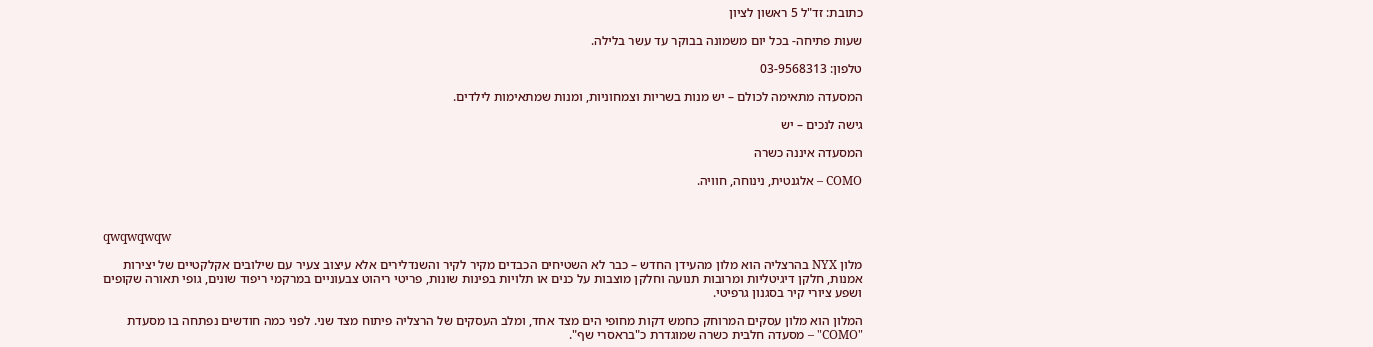כתובת: זד"ל 5 ראשון לציון

שעות פתיחה- בכל יום משמונה בבוקר עד עשר בלילה.

טלפון: 03-9568313

המסעדה מתאימה לכולם – יש מנות בשריות וצמחוניות, ומנות שמתאימות לילדים.

גישה לנכים – יש

המסעדה איננה כשרה

COMO – אלגנטית, נינוחה, חוויה.



qwqwqwqw

מלון NYX בהרצליה הוא מלון מהעידן החדש – כבר לא השטיחים הכבדים מקיר לקיר והשנדלירים אלא עיצוב צעיר עם שילובים אקלקטיים של יצירות אמנות, חלקן דיגיטליות ומרובות תנועה וחלקן מוצבות על כנים או תלויות בפינות שונות, פריטי ריהוט צבעוניים במרקמי ריפוד שונים, גופי תאורה שקופים ושפע ציורי קיר בסגנון גרפיטי.

המלון הוא מלון עסקים המרוחק כחמש דקות מחופי הים מצד אחד, ומלב העסקים של הרצליה פיתוח מצד שני. לפני כמה חודשים נפתחה בו מסעדת "COMO" – מסעדה חלבית כשרה שמוגדרת כ"בראסרי שף".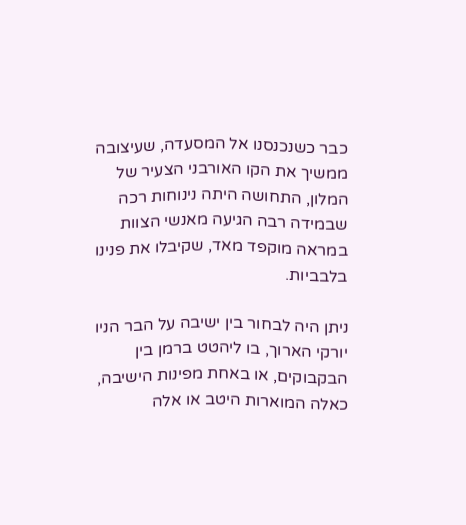כבר כשנכנסנו אל המסעדה, שעיצובה ממשיך את הקו האורבני הצעיר של המלון, התחושה היתה נינוחות רכה שבמידה רבה הגיעה מאנשי הצוות במראה מוקפד מאד, שקיבלו את פנינו בלבביות.

ניתן היה לבחור בין ישיבה על הבר הניו יורקי הארוך, בו ליהטט ברמן בין הבקבוקים, או באחת מפינות הישיבה, כאלה המוארות היטב או אלה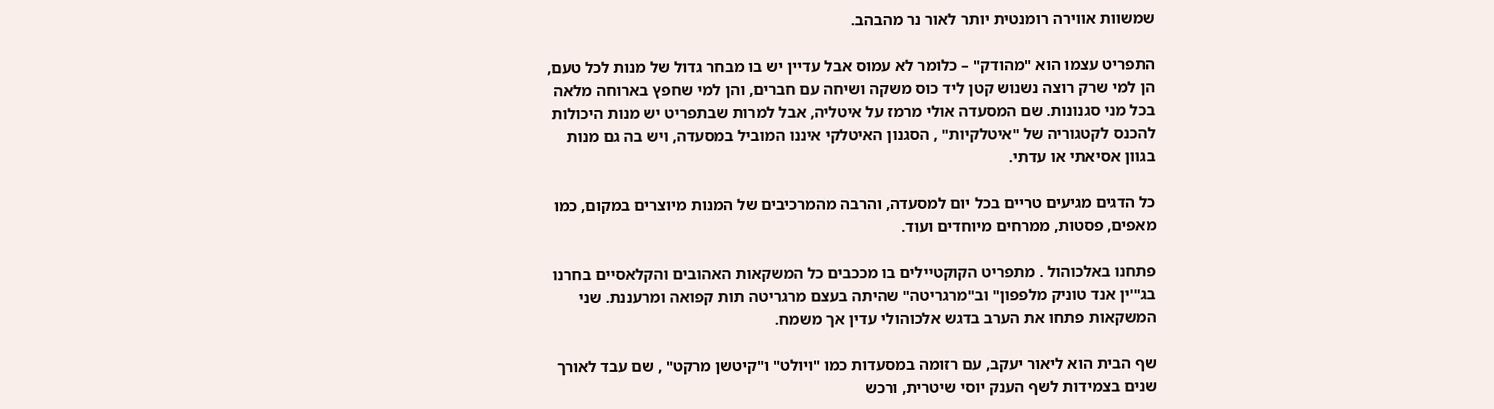שמשוות אווירה רומנטית יותר לאור נר מהבהב.

התפריט עצמו הוא "מהודק" – כלומר לא עמוס אבל עדיין יש בו מבחר גדול של מנות לכל טעם, הן למי שרק רוצה נשנוש קטן ליד כוס משקה ושיחה עם חברים, והן למי שחפץ בארוחה מלאה בכל מני סגנונות. שם המסעדה אולי מרמז על איטליה, אבל למרות שבתפריט יש מנות היכולות להכנס לקטגוריה של "איטלקיות" , הסגנון האיטלקי איננו המוביל במסעדה, ויש בה גם מנות בגוון אסיאתי או עדתי.

כל הדגים מגיעים טריים בכל יום למסעדה, והרבה מהמרכיבים של המנות מיוצרים במקום, כמו מאפים, פסטות, ממרחים מיוחדים ועוד.

פתחנו באלכוהול . מתפריט הקוקטיילים בו מככבים כל המשקאות האהובים והקלאסיים בחרנו בג"'ין אנד טוניק מלפפון" וב"מרגריטה" שהיתה בעצם מרגריטה תות קפואה ומרעננת. שני המשקאות פתחו את הערב בדגש אלכוהולי עדין אך משמח.

שף הבית הוא ליאור יעקב, עם רזומה במסעדות כמו "ויולט" ו"קיטשן מרקט" , שם עבד לאורך שנים בצמידות לשף הענק יוסי שיטרית, ורכש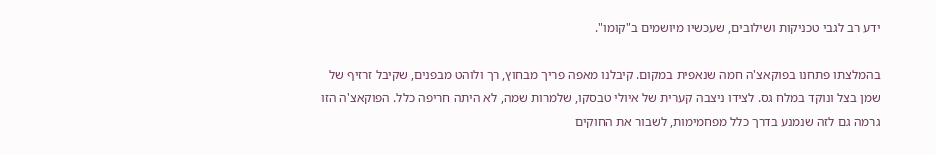ידע רב לגבי טכניקות ושילובים, שעכשיו מיושמים ב"קומו".

בהמלצתו פתחנו בפוקאצ'ה חמה שנאפית במקום. קיבלנו מאפה פריך מבחוץ, רך ולוהט מבפנים, שקיבל זרזיף של שמן בצל ונוקד במלח גס. לצידו ניצבה קערית של איולי טבסקו, שלמרות שמה, לא היתה חריפה כלל. הפוקאצ'ה הזו גרמה גם לזה שנמנע בדרך כלל מפחמימות, לשבור את החוקים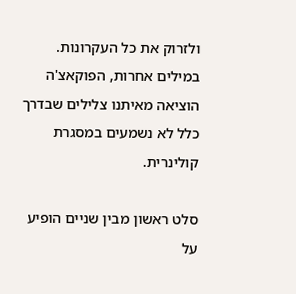ולזרוק את כל העקרונות. במילים אחרות, הפוקאצ'ה הוציאה מאיתנו צלילים שבדרך כלל לא נשמעים במסגרת קולינרית.

סלט ראשון מבין שניים הופיע על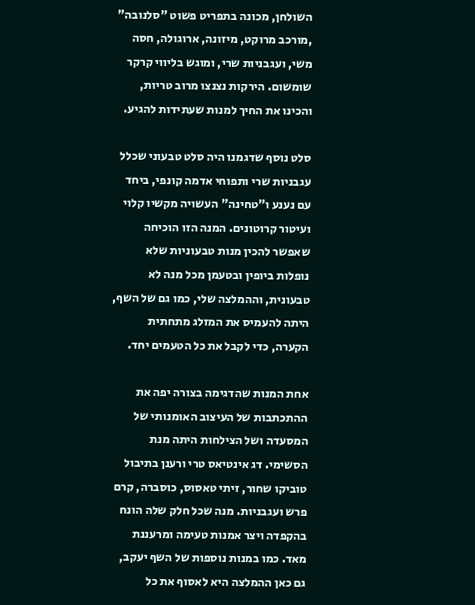השולחן, מכונה בתפריט פשוט "סלנובה" ,מורכב מרוקט, מיזונה, ארוגולה, חסה משי, ועגבניות שרי, ומוגש בליווי קרקר שומשום. הירקות נצנצו מרוב טריות, והכינו את החיך למנות שעתידות להגיע.

סלט נוסף שדגמנו היה סלט טבעוני שכלל עגבניות שרי ותפוחי אדמה קונפי, ביחד עם נענע ו"טחינה" העשויה מקשיו קלוי ועיטור קרוטונים. המנה הזו הוכיחה שאפשר להכין מנות טבעוניות שלא נופלות ביופין ובטעמן מכל מנה לא טבעונית, וההמלצה שלי, כמו גם של השף, היתה להעמיס את המזלג מתחתית הקערה, כדי לקבל את כל הטעמים יחד.

אחת המנות שהדגימה בצורה יפה את ההתכתבות של העיצוב האומנותי של המסעדה ושל הצילחות היתה מנת הסשימי. דג אינטיאס טרי ורענן בתיבול טוביקו שחור, זיתי טאסוס, כוסברה, קרם פרש ועגבניות. מנה שכל חלק שלה הונח בהקפדה ויצר אמנות טעימה ומרעננת מאד. כמו במנות נוספות של השף יעקב, גם כאן ההמלצה היא לאסוף את כל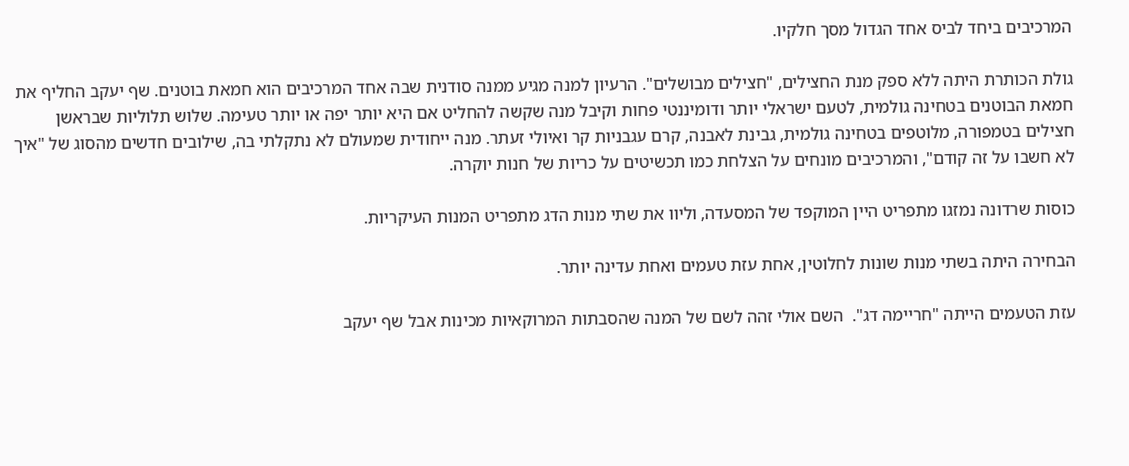המרכיבים ביחד לביס אחד הגדול מסך חלקיו.

גולת הכותרת היתה ללא ספק מנת החצילים, "חצילים מבושלים". הרעיון למנה מגיע ממנה סודנית שבה אחד המרכיבים הוא חמאת בוטנים. שף יעקב החליף את חמאת הבוטנים בטחינה גולמית, לטעם ישראלי יותר ודומיננטי פחות וקיבל מנה שקשה להחליט אם היא יותר יפה או יותר טעימה. שלוש תלוליות שבראשן חצילים בטמפורה, מלוטפים בטחינה גולמית, גבינת לאבנה, קרם עגבניות קר ואיולי זעתר. מנה ייחודית שמעולם לא נתקלתי בה, שילובים חדשים מהסוג של "איך לא חשבו על זה קודם", והמרכיבים מונחים על הצלחת כמו תכשיטים על כריות של חנות יוקרה.

כוסות שרדונה נמזגו מתפריט היין המוקפד של המסעדה, וליוו את שתי מנות הדג מתפריט המנות העיקריות.

הבחירה היתה בשתי מנות שונות לחלוטין, אחת עזת טעמים ואחת עדינה יותר.

עזת הטעמים הייתה "חריימה דג".  השם אולי זהה לשם של המנה שהסבתות המרוקאיות מכינות אבל שף יעקב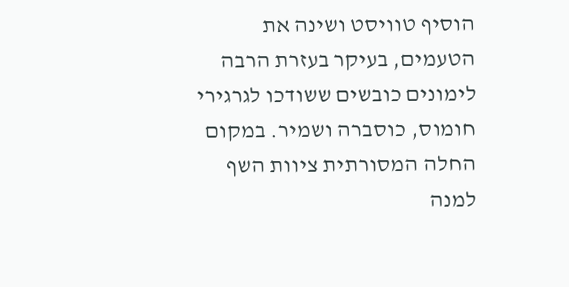הוסיף טוויסט ושינה את הטעמים, בעיקר בעזרת הרבה לימונים כובשים ששודכו לגרגירי חומוס, כוסברה ושמיר. במקום החלה המסורתית ציוות השף למנה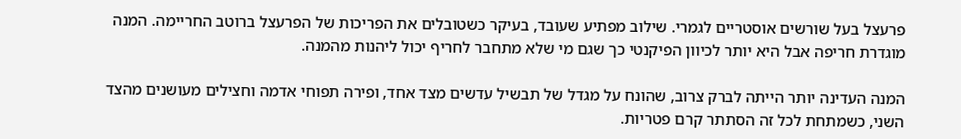פרעצל בעל שורשים אוסטריים לגמרי. שילוב מפתיע שעובד, בעיקר כשטובלים את הפריכות של הפרעצל ברוטב החריימה. המנה מוגדרת חריפה אבל היא יותר לכיוון הפיקנטי כך שגם מי שלא מתחבר לחריף יכול ליהנות מהמנה.

המנה העדינה יותר הייתה לברק צרוב, שהונח על מגדל של תבשיל עדשים מצד אחד, ופירה תפוחי אדמה וחצילים מעושנים מהצד השני, כשמתחת לכל זה הסתתר קרם פטריות.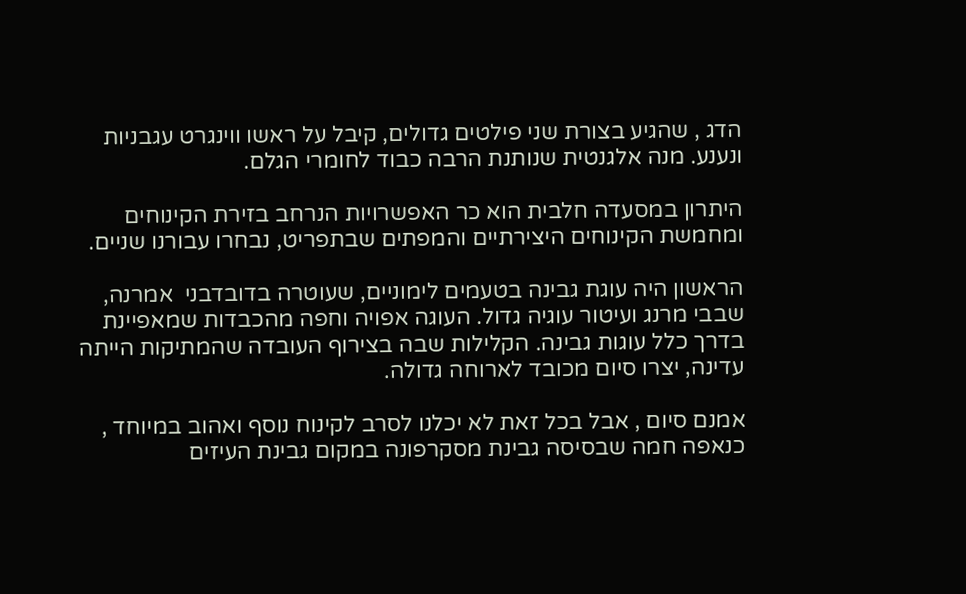הדג , שהגיע בצורת שני פילטים גדולים, קיבל על ראשו ווינגרט עגבניות ונענע. מנה אלגנטית שנותנת הרבה כבוד לחומרי הגלם.

היתרון במסעדה חלבית הוא כר האפשרויות הנרחב בזירת הקינוחים ומחמשת הקינוחים היצירתיים והמפתים שבתפריט, נבחרו עבורנו שניים.

הראשון היה עוגת גבינה בטעמים לימוניים, שעוטרה בדובדבני  אמרנה, שבבי מרנג ועיטור עוגיה גדול. העוגה אפויה וחפה מהכבדות שמאפיינת בדרך כלל עוגות גבינה. הקלילות שבה בצירוף העובדה שהמתיקות הייתה עדינה, יצרו סיום מכובד לארוחה גדולה.

אמנם סיום , אבל בכל זאת לא יכלנו לסרב לקינוח נוסף ואהוב במיוחד , כנאפה חמה שבסיסה גבינת מסקרפונה במקום גבינת העיזים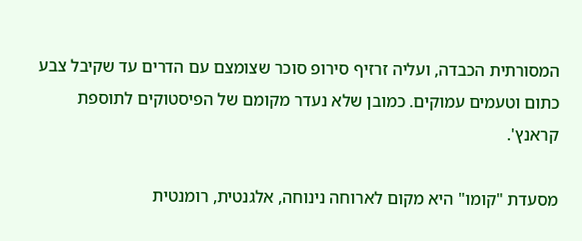המסורתית הכבדה, ועליה זרזיף סירופ סוכר שצומצם עם הדרים עד שקיבל צבע כתום וטעמים עמוקים. כמובן שלא נעדר מקומם של הפיסטוקים לתוספת קראנץ'.

מסעדת "קומו" היא מקום לארוחה נינוחה, אלגנטית, רומנטית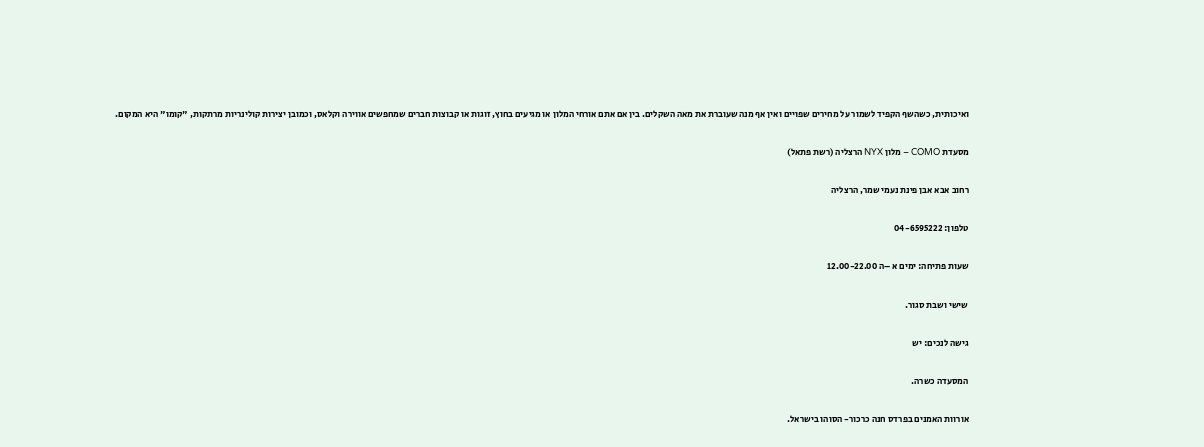ואיכותית, כשהשף הקפיד לשמור על מחירים שפויים ואין אף מנה שעוברת את מאה השקלים. בין אם אתם אורחי המלון או מגיעים בחוץ, זוגות או קבוצות חברים שמחפשים אווירה וקלאס, וכמובן יצירות קולינריות מרתקות, "קומו" היא המקום.

מסעדת COMO – מלון NYX הרצליה (רשת פתאל)

רחוב אבא אבן פינת נעמי שמר, הרצליה

טלפון: 04-6595222

שעות פתיחה: ימים א –ה 12.00-22.00

שישי ושבת סגור.

גישה לנכים: יש

המסעדה כשרה.

אורוות האמנים בפרדס חנה כרכור- הסוהו בישראל.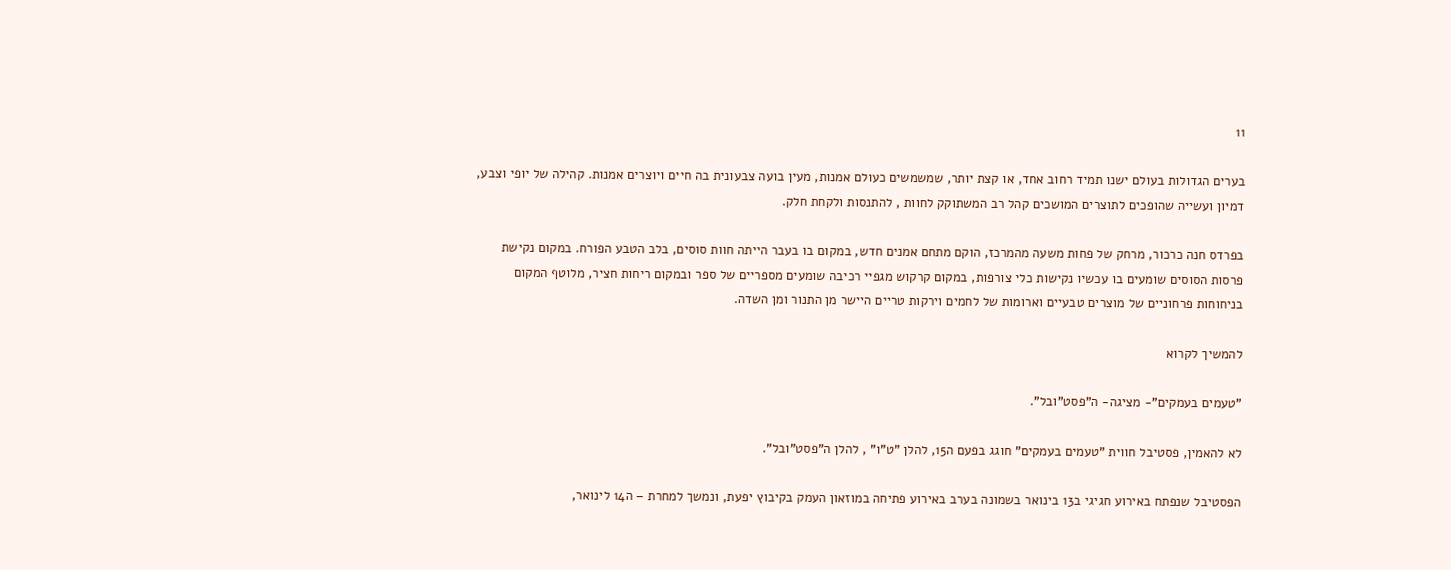11

בערים הגדולות בעולם ישנו תמיד רחוב אחד, או קצת יותר, שמשמשים כעולם אמנות, מעין בועה צבעונית בה חיים ויוצרים אמנות. קהילה של יופי וצבע, דמיון ועשייה שהופכים לתוצרים המושכים קהל רב המשתוקק לחוות , להתנסות ולקחת חלק.

בפרדס חנה כרכור, מרחק של פחות משעה מהמרכז, הוקם מתחם אמנים חדש, במקום בו בעבר הייתה חוות סוסים, בלב הטבע הפורח. במקום נקישת פרסות הסוסים שומעים בו עכשיו נקישות כלי צורפות, במקום קרקוש מגפיי רכיבה שומעים מספריים של ספר ובמקום ריחות חציר, מלוטף המקום בניחוחות פרחוניים של מוצרים טבעיים וארומות של לחמים וירקות טריים היישר מן התנור ומן השדה.

להמשיך לקרוא

"טעמים בעמקים"- מציגה- ה"פסט"ובל".

לא להאמין, פסטיבל חווית "טעמים בעמקים" חוגג בפעם ה15, להלן "ט"ו" , להלן ה"פסט"ובל".

הפסטיבל שנפתח באירוע חגיגי ב13 בינואר בשמונה בערב באירוע פתיחה במוזאון העמק בקיבוץ יפעת, ונמשך למחרת – ה14 לינואר,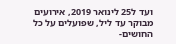ועד ל25 לינואר 2019, אירועים מבוקר עד ליל, שפועלים על כל החושים-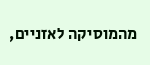מהמוסיקה לאזניים,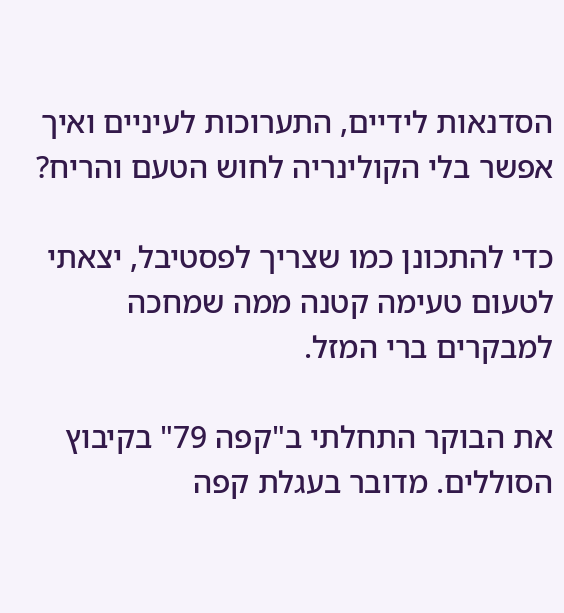הסדנאות לידיים, התערוכות לעיניים ואיך אפשר בלי הקולינריה לחוש הטעם והריח?

כדי להתכונן כמו שצריך לפסטיבל, יצאתי לטעום טעימה קטנה ממה שמחכה למבקרים ברי המזל.

את הבוקר התחלתי ב"קפה 79" בקיבוץ הסוללים. מדובר בעגלת קפה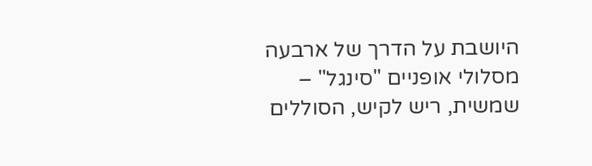היושבת על הדרך של ארבעה מסלולי אופניים "סינגל" – שמשית, ריש לקיש, הסוללים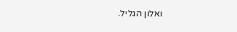ואלון הגליל.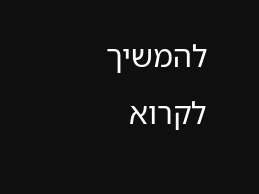להמשיך לקרוא